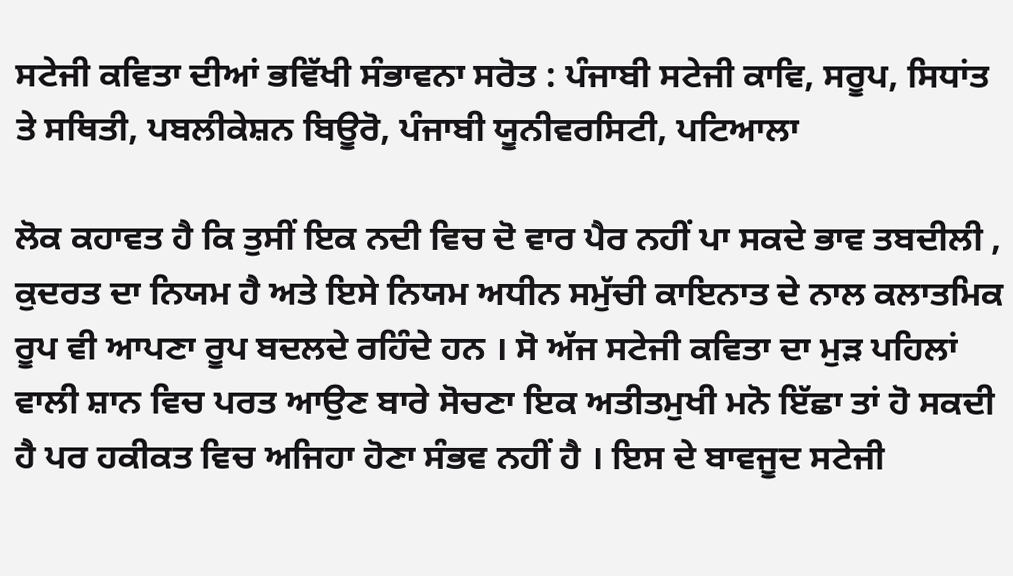ਸਟੇਜੀ ਕਵਿਤਾ ਦੀਆਂ ਭਵਿੱਖੀ ਸੰਭਾਵਨਾ ਸਰੋਤ : ਪੰਜਾਬੀ ਸਟੇਜੀ ਕਾਵਿ, ਸਰੂਪ, ਸਿਧਾਂਤ ਤੇ ਸਥਿਤੀ, ਪਬਲੀਕੇਸ਼ਨ ਬਿਊਰੋ, ਪੰਜਾਬੀ ਯੂਨੀਵਰਸਿਟੀ, ਪਟਿਆਲਾ

ਲੋਕ ਕਹਾਵਤ ਹੈ ਕਿ ਤੁਸੀਂ ਇਕ ਨਦੀ ਵਿਚ ਦੋ ਵਾਰ ਪੈਰ ਨਹੀਂ ਪਾ ਸਕਦੇ ਭਾਵ ਤਬਦੀਲੀ , ਕੁਦਰਤ ਦਾ ਨਿਯਮ ਹੈ ਅਤੇ ਇਸੇ ਨਿਯਮ ਅਧੀਨ ਸਮੁੱਚੀ ਕਾਇਨਾਤ ਦੇ ਨਾਲ ਕਲਾਤਮਿਕ ਰੂਪ ਵੀ ਆਪਣਾ ਰੂਪ ਬਦਲਦੇ ਰਹਿੰਦੇ ਹਨ । ਸੋ ਅੱਜ ਸਟੇਜੀ ਕਵਿਤਾ ਦਾ ਮੁੜ ਪਹਿਲਾਂ ਵਾਲੀ ਸ਼ਾਨ ਵਿਚ ਪਰਤ ਆਉਣ ਬਾਰੇ ਸੋਚਣਾ ਇਕ ਅਤੀਤਮੁਖੀ ਮਨੋ ਇੱਛਾ ਤਾਂ ਹੋ ਸਕਦੀ ਹੈ ਪਰ ਹਕੀਕਤ ਵਿਚ ਅਜਿਹਾ ਹੋਣਾ ਸੰਭਵ ਨਹੀਂ ਹੈ । ਇਸ ਦੇ ਬਾਵਜੂਦ ਸਟੇਜੀ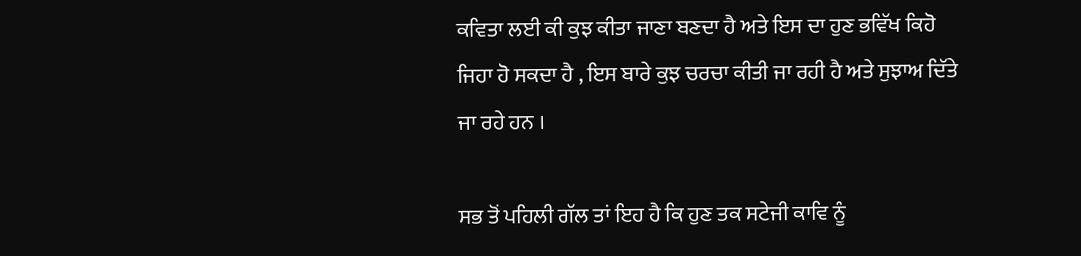ਕਵਿਤਾ ਲਈ ਕੀ ਕੁਝ ਕੀਤਾ ਜਾਣਾ ਬਣਦਾ ਹੈ ਅਤੇ ਇਸ ਦਾ ਹੁਣ ਭਵਿੱਖ ਕਿਹੋ ਜਿਹਾ ਹੋ ਸਕਦਾ ਹੈ , ਇਸ ਬਾਰੇ ਕੁਝ ਚਰਚਾ ਕੀਤੀ ਜਾ ਰਹੀ ਹੈ ਅਤੇ ਸੁਝਾਅ ਦਿੱਤੇ ਜਾ ਰਹੇ ਹਨ ।

ਸਭ ਤੋਂ ਪਹਿਲੀ ਗੱਲ ਤਾਂ ਇਹ ਹੈ ਕਿ ਹੁਣ ਤਕ ਸਟੇਜੀ ਕਾਵਿ ਨੂੰ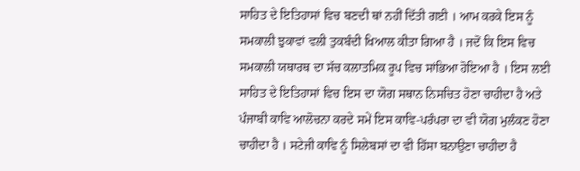ਸਾਹਿਤ ਦੇ ਇਤਿਹਾਸਾਂ ਵਿਚ ਬਣਦੀ ਥਾਂ ਨਹੀਂ ਦਿੱਤੀ ਗਈ । ਆਮ ਕਰਕੇ ਇਸ ਨੂੰ ਸਮਕਾਲੀ ਝੁਕਾਵਾਂ ਵਲੀ ਤੁਕਬੰਦੀ ਖਿਆਲ ਕੀਤਾ ਗਿਆ ਹੈ । ਜਦੋਂ ਕਿ ਇਸ ਵਿਚ ਸਮਕਾਲੀ ਯਥਾਰਥ ਦਾ ਸੱਚ ਕਲਾਤਮਿਕ ਰੂਪ ਵਿਚ ਸਾਂਭਿਆ ਹੋਇਆ ਹੈ । ਇਸ ਲਈ ਸਾਹਿਤ ਦੇ ਇਤਿਹਾਸਾਂ ਵਿਚ ਇਸ ਦਾ ਯੋਗ ਸਥਾਨ ਨਿਸਚਿਤ ਹੋਣਾ ਚਾਹੀਦਾ ਹੈ ਅਤੇ ਪੰਜਾਬੀ ਕਾਵਿ ਆਲੋਚਨਾ ਕਰਦੇ ਸਮੇਂ ਇਸ ਕਾਵਿ-ਪਰੰਪਰਾ ਦਾ ਵੀ ਯੋਗ ਮੁਲੰਕਣ ਹੋਣਾ ਚਾਹੀਦਾ ਹੈ । ਸਟੇਜੀ ਕਾਵਿ ਨੂੰ ਸਿਲੇਬਸਾਂ ਦਾ ਵੀ ਹਿੱਸਾ ਬਨਾਉਣਾ ਚਾਹੀਦਾ ਹੈ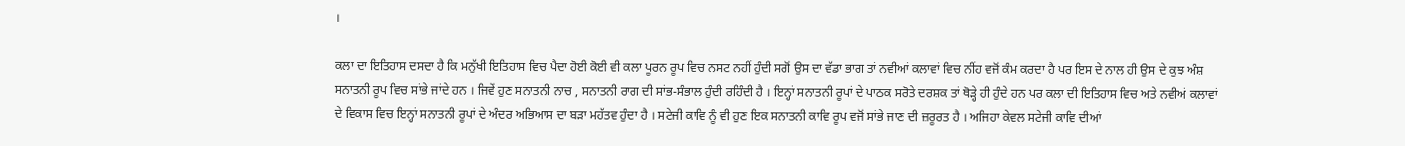।

ਕਲਾ ਦਾ ਇਤਿਹਾਸ ਦਸਦਾ ਹੈ ਕਿ ਮਨੁੱਖੀ ਇਤਿਹਾਸ ਵਿਚ ਪੈਦਾ ਹੋਈ ਕੋਈ ਵੀ ਕਲਾ ਪੂਰਨ ਰੂਪ ਵਿਚ ਨਸਟ ਨਹੀਂ ਹੁੰਦੀ ਸਗੋਂ ਉਸ ਦਾ ਵੱਡਾ ਭਾਗ ਤਾਂ ਨਵੀਆਂ ਕਲਾਵਾਂ ਵਿਚ ਨੀਂਹ ਵਜੋਂ ਕੰਮ ਕਰਦਾ ਹੈ ਪਰ ਇਸ ਦੇ ਨਾਲ ਹੀ ਉਸ ਦੇ ਕੁਝ ਅੰਸ਼ ਸਨਾਤਨੀ ਰੂਪ ਵਿਚ ਸਾਂਭੇ ਜਾਂਦੇ ਹਨ । ਜਿਵੇਂ ਹੁਣ ਸਨਾਤਨੀ ਨਾਚ , ਸਨਾਤਨੀ ਰਾਗ ਦੀ ਸਾਂਭ-ਸੰਭਾਲ ਹੁੰਦੀ ਰਹਿੰਦੀ ਹੈ । ਇਨ੍ਹਾਂ ਸਨਾਤਨੀ ਰੂਪਾਂ ਦੇ ਪਾਠਕ ਸਰੋਤੇ ਦਰਸ਼ਕ ਤਾਂ ਥੋੜ੍ਹੇ ਹੀ ਹੁੰਦੇ ਹਨ ਪਰ ਕਲਾ ਦੀ ਇਤਿਹਾਸ ਵਿਚ ਅਤੇ ਨਵੀਅਂ ਕਲਾਵਾਂ ਦੇ ਵਿਕਾਸ ਵਿਚ ਇਨ੍ਹਾਂ ਸਨਾਤਨੀ ਰੂਪਾਂ ਦੇ ਅੰਦਰ ਅਭਿਆਸ ਦਾ ਬੜਾ ਮਹੱਤਵ ਹੁੰਦਾ ਹੈ । ਸਟੇਜੀ ਕਾਵਿ ਨੂੰ ਵੀ ਹੁਣ ਇਕ ਸਨਾਤਨੀ ਕਾਵਿ ਰੂਪ ਵਜੋਂ ਸਾਂਭੇ ਜਾਣ ਦੀ ਜ਼ਰੂਰਤ ਹੈ । ਅਜਿਹਾ ਕੇਵਲ ਸਟੇਜੀ ਕਾਵਿ ਦੀਆਂ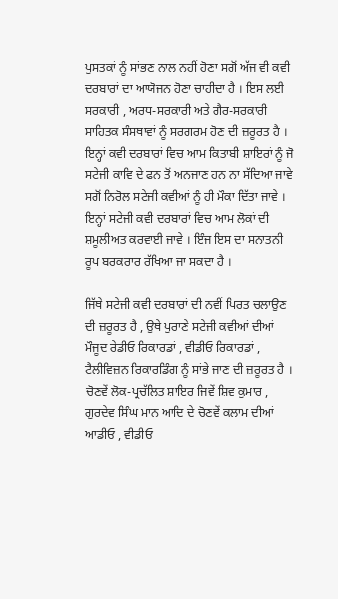ਪੁਸਤਕਾਂ ਨੂੰ ਸਾਂਭਣ ਨਾਲ ਨਹੀਂ ਹੋਣਾ ਸਗੋਂ ਅੱਜ ਵੀ ਕਵੀ ਦਰਬਾਰਾਂ ਦਾ ਆਯੋਜਨ ਹੋਣਾ ਚਾਹੀਦਾ ਹੈ । ਇਸ ਲਈ ਸਰਕਾਰੀ , ਅਰਧ-ਸਰਕਾਰੀ ਅਤੇ ਗੈਰ-ਸਰਕਾਰੀ ਸਾਹਿਤਕ ਸੰਸਥਾਵਾਂ ਨੂੰ ਸਰਗਰਮ ਹੋਣ ਦੀ ਜ਼ਰੂਰਤ ਹੈ । ਇਨ੍ਹਾਂ ਕਵੀ ਦਰਬਾਰਾਂ ਵਿਚ ਆਮ ਕਿਤਾਬੀ ਸ਼ਾਇਰਾਂ ਨੂੰ ਜੋ ਸਟੇਜੀ ਕਾਵਿ ਦੇ ਫਨ ਤੋਂ ਅਨਜਾਣ ਹਨ ਨਾ ਸੱਦਿਆ ਜਾਵੇ ਸਗੋਂ ਨਿਰੋਲ ਸਟੇਜੀ ਕਵੀਆਂ ਨੂੰ ਹੀ ਮੌਕਾ ਦਿੱਤਾ ਜਾਵੇ । ਇਨ੍ਹਾਂ ਸਟੇਜੀ ਕਵੀ ਦਰਬਾਰਾਂ ਵਿਚ ਆਮ ਲੋਕਾਂ ਦੀ ਸ਼ਮੂਲੀਅਤ ਕਰਵਾਈ ਜਾਵੇ । ਇੰਜ ਇਸ ਦਾ ਸਨਾਤਨੀ ਰੂਪ ਬਰਕਰਾਰ ਰੱਖਿਆ ਜਾ ਸਕਦਾ ਹੈ ।

ਜਿੱਥੇ ਸਟੇਜੀ ਕਵੀ ਦਰਬਾਰਾਂ ਦੀ ਨਵੀਂ ਪਿਰਤ ਚਲਾਉਣ ਦੀ ਜ਼ਰੂਰਤ ਹੈ , ਉਥੇ ਪੁਰਾਣੇ ਸਟੇਜੀ ਕਵੀਆਂ ਦੀਆਂ ਮੌਜੂਦ ਰੇਡੀਓ ਰਿਕਾਰਡਾਂ , ਵੀਡੀਓ ਰਿਕਾਰਡਾਂ , ਟੈਲੀਵਿਜ਼ਨ ਰਿਕਾਰਡਿੰਗ ਨੂੰ ਸਾਂਭੇ ਜਾਣ ਦੀ ਜ਼ਰੂਰਤ ਹੈ । ਚੋਣਵੇਂ ਲੋਕ-ਪ੍ਰਚੱਲਿਤ ਸ਼ਾਇਰ ਜਿਵੇਂ ਸ਼ਿਵ ਕੁਮਾਰ , ਗੁਰਦੇਵ ਸਿੰਘ ਮਾਨ ਆਦਿ ਦੇ ਚੋਣਵੇਂ ਕਲਾਮ ਦੀਆਂ ਆਡੀਓ , ਵੀਡੀਓ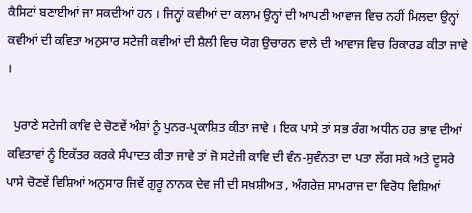ਕੈਸਿਟਾਂ ਬਣਾਈਆਂ ਜਾ ਸਕਦੀਆਂ ਹਨ । ਜਿਨ੍ਹਾਂ ਕਵੀਆਂ ਦਾ ਕਲਾਮ ਉਨ੍ਹਾਂ ਦੀ ਆਪਣੀ ਆਵਾਜ ਵਿਚ ਨਹੀਂ ਮਿਲਦਾ ਉਨ੍ਹਾਂ ਕਵੀਆਂ ਦੀ ਕਵਿਤਾ ਅਨੁਸਾਰ ਸਟੇਜੀ ਕਵੀਆਂ ਦੀ ਸ਼ੈਲੀ ਵਿਚ ਯੋਗ ਉਚਾਰਨ ਵਾਲੇ ਦੀ ਆਵਾਜ ਵਿਚ ਰਿਕਾਰਡ ਕੀਤਾ ਜਾਵੇ ।

  ਪੁਰਾਣੇ ਸਟੇਜੀ ਕਾਵਿ ਦੇ ਚੋਣਵੇਂ ਅੰਸ਼ਾਂ ਨੂੰ ਪੁਨਰ-ਪ੍ਰਕਾਸ਼ਿਤ ਕੀਤਾ ਜਾਵੇ । ਇਕ ਪਾਸੇ ਤਾਂ ਸਭ ਰੰਗ ਅਧੀਨ ਹਰ ਭਾਵ ਦੀਆਂ ਕਵਿਤਾਵਾਂ ਨੂੰ ਇਕੱਤਰ ਕਰਕੇ ਸੰਪਾਦਤ ਕੀਤਾ ਜਾਵੇ ਤਾਂ ਜੋ ਸਟੇਜੀ ਕਾਵਿ ਦੀ ਵੰਨ-ਸੁਵੰਨਤਾ ਦਾ ਪਤਾ ਲੱਗ ਸਕੇ ਅਤੇ ਦੂਸਰੇ ਪਾਸੇ ਚੋਣਵੇਂ ਵਿਸ਼ਿਆਂ ਅਨੁਸਾਰ ਜਿਵੇਂ ਗੁਰੂ ਨਾਨਕ ਦੇਵ ਜੀ ਦੀ ਸਖ਼ਸ਼ੀਅਤ , ਅੰਗਰੇਜ਼ ਸਾਮਰਾਜ ਦਾ ਵਿਰੋਧ ਵਿਸ਼ਿਆਂ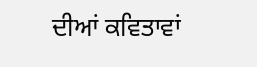ਦੀਆਂ ਕਵਿਤਾਵਾਂ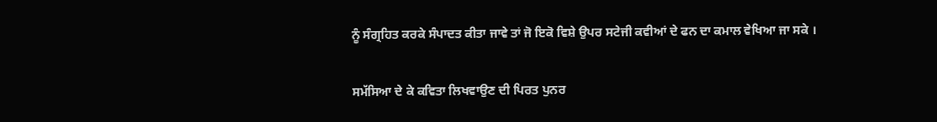ਨੂੰ ਸੰਗ੍ਰਹਿਤ ਕਰਕੇ ਸੰਪਾਦਤ ਕੀਤਾ ਜਾਵੇ ਤਾਂ ਜੋ ਇਕੋ ਵਿਸ਼ੇ ਉਪਰ ਸਟੇਜੀ ਕਵੀਆਂ ਦੇ ਫਨ ਦਾ ਕਮਾਲ ਵੇਖਿਆ ਜਾ ਸਕੇ ।

ਸਮੱਸਿਆ ਦੇ ਕੇ ਕਵਿਤਾ ਲਿਖਵਾਉਣ ਦੀ ਪਿਰਤ ਪੁਨਰ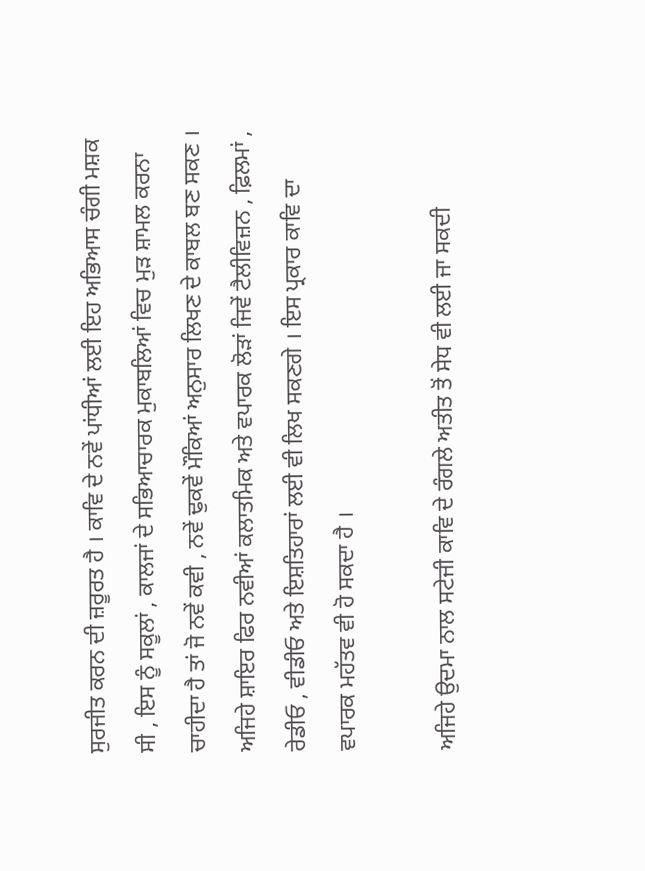ਸੁਰਜੀਤ ਕਰਨ ਦੀ ਜ਼ਰੂਰਤ ਹੈ । ਕਾਵਿ ਦੇ ਨਵੇਂ ਪਾਂਧੀਆਂ ਲਈ ਇਹ ਅਭਿਆਸ ਚੰਗੀ ਮਸ਼ਕ ਸੀ , ਇਸ ਨੂੰ ਸਕੂਲਾਂ , ਕਾਲਜਾਂ ਦੇ ਸਭਿਆਚਾਰਕ ਮੁਕਾਬਲਿਆਂ ਵਿਚ ਮੁੜ ਸ਼ਾਮਲ ਕਰਨਾ ਚਾਹੀਦਾ ਹੈ ਤਾਂ ਜੋ ਨਵੇਂ ਕਵੀ , ਨਵੇਂ ਢੁਕਵੇਂ ਮੌਕਿਆਂ ਅਨੁਸਾਰ ਲਿਖਣ ਦੇ ਕਾਬਲ ਬਣ ਸਕਣ । ਅਜਿਹੇ ਸ਼ਾਇਰ ਫਿਰ ਨਵੀਆਂ ਕਲਾਤਮਿਕ ਅਤੇ ਵਪਾਰਕ ਲੋੜਾਂ ਜਿਵੇਂ ਟੈਲੀਵਿਜ਼ਨ , ਫ਼ਿਲਮਾਂ , ਰੇਡੀਓ , ਵੀਡੀਓ ਅਤੇ ਇਸ਼ਤਿਹਾਰਾਂ ਲਈ ਵੀ ਲਿਖ ਸਕਣਗੇ । ਇਸ ਪ੍ਰਕਾਰ ਕਾਵਿ ਦਾ ਵਪਾਰਕ ਮਹੱਤਵ ਵੀ ਹੋ ਸਕਦਾ ਹੈ ।

ਅਜਿਹੇ ਉਦਮਾ ਨਾਲ ਸਟੇਜੀ ਕਾਵਿ ਦੇ ਰੰਗਲੇ ਅਤੀਤ ਤੋਂ ਸੇਧ ਵੀ ਲਈ ਜਾ ਸਕਦੀ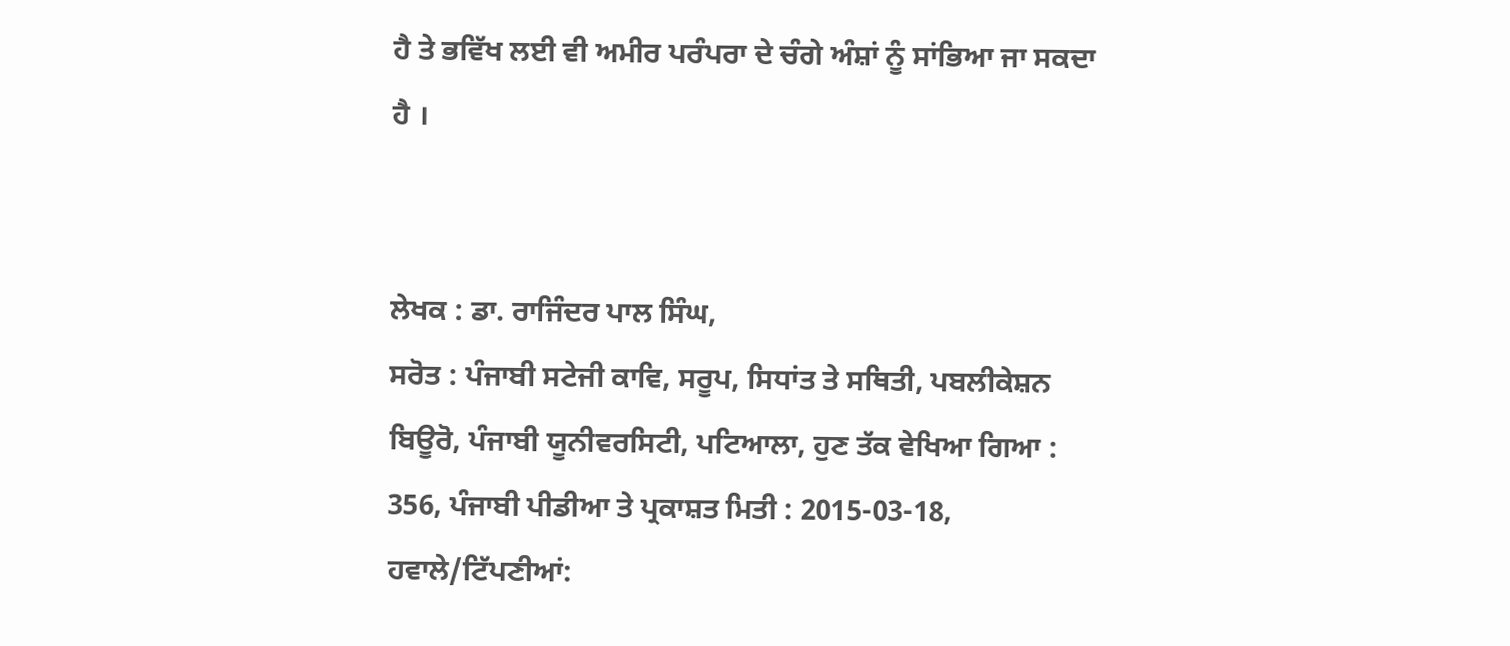ਹੈ ਤੇ ਭਵਿੱਖ ਲਈ ਵੀ ਅਮੀਰ ਪਰੰਪਰਾ ਦੇ ਚੰਗੇ ਅੰਸ਼ਾਂ ਨੂੰ ਸਾਂਭਿਆ ਜਾ ਸਕਦਾ ਹੈ ।


ਲੇਖਕ : ਡਾ. ਰਾਜਿੰਦਰ ਪਾਲ ਸਿੰਘ,
ਸਰੋਤ : ਪੰਜਾਬੀ ਸਟੇਜੀ ਕਾਵਿ, ਸਰੂਪ, ਸਿਧਾਂਤ ਤੇ ਸਥਿਤੀ, ਪਬਲੀਕੇਸ਼ਨ ਬਿਊਰੋ, ਪੰਜਾਬੀ ਯੂਨੀਵਰਸਿਟੀ, ਪਟਿਆਲਾ, ਹੁਣ ਤੱਕ ਵੇਖਿਆ ਗਿਆ : 356, ਪੰਜਾਬੀ ਪੀਡੀਆ ਤੇ ਪ੍ਰਕਾਸ਼ਤ ਮਿਤੀ : 2015-03-18, ਹਵਾਲੇ/ਟਿੱਪਣੀਆਂ: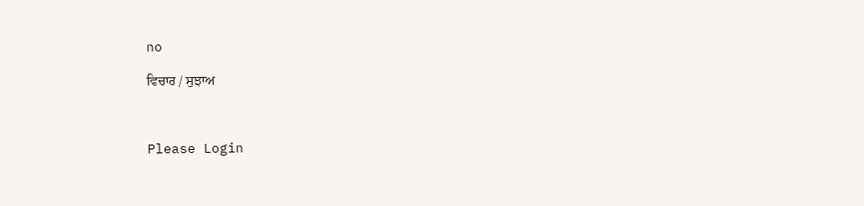no

ਵਿਚਾਰ / ਸੁਝਾਅ



Please Login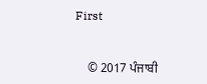First


    © 2017 ਪੰਜਾਬੀ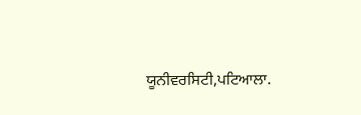ਯੂਨੀਵਰਸਿਟੀ,ਪਟਿਆਲਾ.